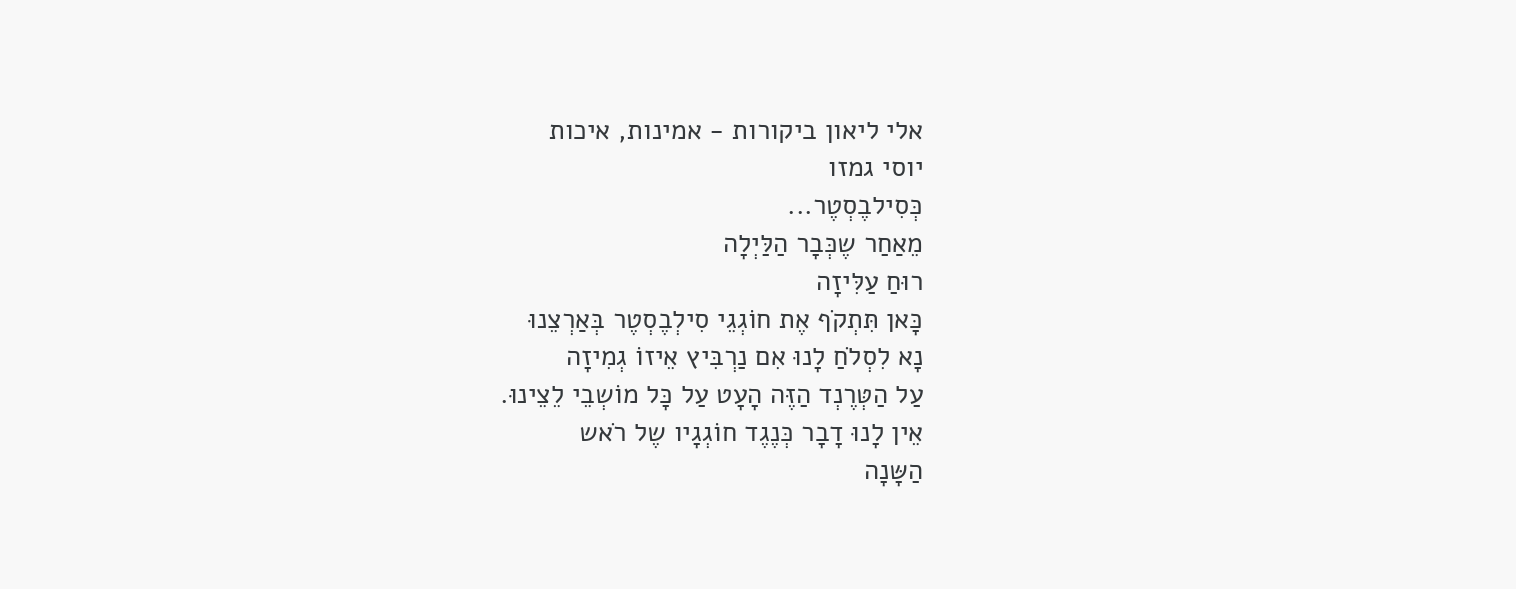אלי ליאון ביקורות - אמינות, איכות
יוסי גמזו
כְּסִילבֶסְטֶר...
מֵאַחַר שֶכְּבָר הַלַּיְלָה
רוּחַ עַלִּיזָה
כָּאן תִּתְקֹף אֶת חוֹגְגֵי סִילְבֶסְטֶר בְּאַרְצֵנוּ
נָא לִסְלֹחַ לָנוּ אִם נַרְבִּיץ אֵיזוֹ גְמִיזָה
עַל הַטְּרֶנְד הַזֶּה הָעָט עַל כָּל מוֹשְבֵי לֵצֵינוּ.
אֵין לָנוּ דָבָר כְּנֶגֶד חוֹגְגָיו שֶל רֹאש
הַשָּנָה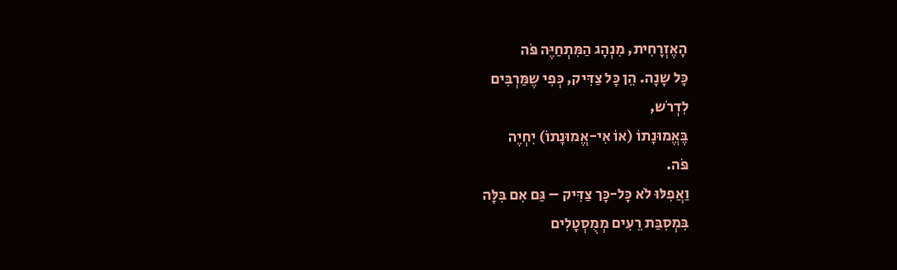הָאֶזְרָחִית, מִנְהָג הַמִּתְחַיֶּה פֹּה
כָּל שָנָה. הֵן כָּל צַדִּיק, כְּפִי שֶמַּרְבִּים
לִדְרֹש,
בֶּאֱמוּנָתוֹ (אוֹ אִי-אֱמוּנָתוֹ) יִחְיֶה
פֹּה.
וַאֲפִלּוּ לֹא כָּל-כָּך צַדִּיק – גַּם אִם בִּלָּה
בִּמְסִבַּת רֵעִים מְמֻסְטָלִים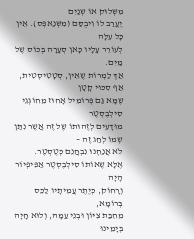מִשְּלוּק אוֹ שְנַיִם
יֶעֱרַב לוֹ וִיבֻסַּם (מִשְּנַאפְּס). אֵין כָּל עִלָּה
לְעוֹרֵר עָלָיו כָּאן סְעָרָה בְּכוֹס שֶל מַיִם.
אַךְ לַמְרוֹת שֶאֵין, סְטָטִיסְטִית, אַף סִכּוּי קָטָן
שֶמָּא גַּם פְּרוֹמִיל אָחוּז מֵחוֹגְגֵי סִילְבֶסְטֶר
מוּדָעִים לְזֶהוּתוֹ שֶל זֶה אֲשֶר נִתַּן
שְמוֹ לְחַג זֶה –
לֹא אֲנַחְנוּ נִבְחֲנֵם כְּטֶסְטֶר.
אֶלָּא שֶאוֹתוֹ סִילְבֶסְטֶר אַפִּיפְיוֹר הָיָה
וְרָחוֹק, כְּיֶתֶר עֲמִיתָיו לַכֵּס בְּרוֹמָא,
מֵחִבַּת צִיּוֹן וּבְנֵי עַמָּהּ, וְלוּא חָיָה
בְּיָמֵינוּ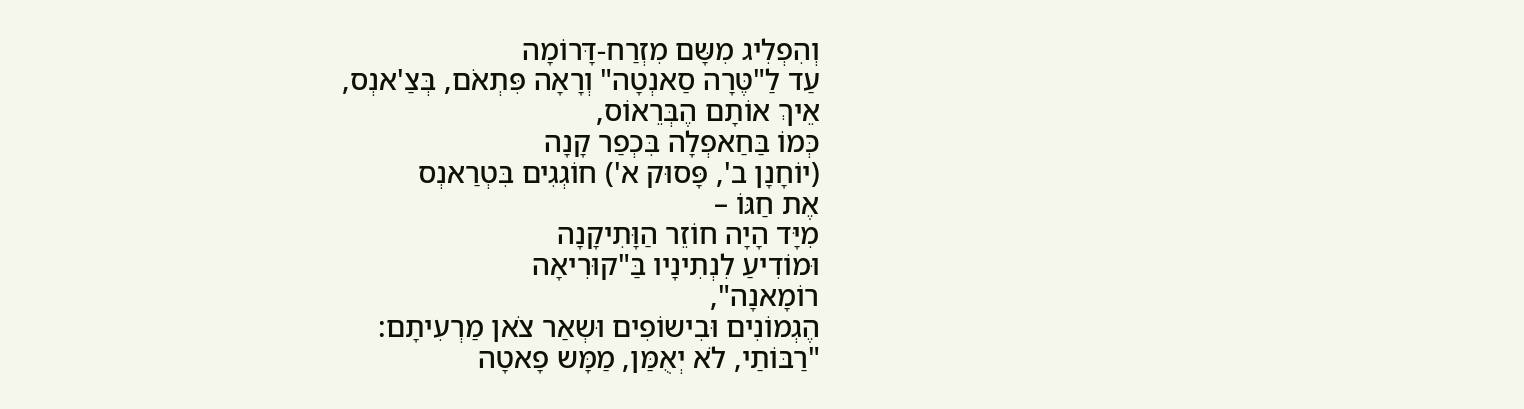וְהִפְלִיג מִשָּם מִזְרַח-דָּרוֹמָה
עַד לַ"טֶּרָה סַאנְטָה" וְרָאָה פִּתְאֹם, בְּצַ'אנְס,
אֵיךְ אוֹתָם הֶבְּרֵאוֹס,
כְּמוֹ בַּחַאפְלָה בִּכְפַר קָנָה
(יוֹחָנָן ב', פָּסוּק א') חוֹגְגִים בִּטְרַאנְס
אֶת חַגּוֹ –
מִיָּד הָיָה חוֹזֵר הַוָּתִיקָנָה
וּמוֹדִיעַ לִנְתִינָיו בַּ"קוּרִיאָה
רוֹמָאנָה",
הֶגְמוֹנִים וּבִישוֹפִים וּשְאַר צֹאן מַרְעִיתָם:
"רַבּוֹתַי, לֹא יְאֻמַּן, מַמָּש פָאטָה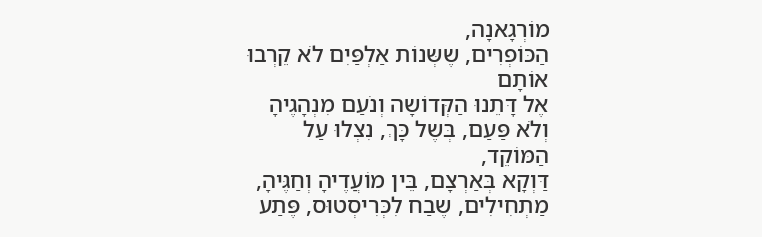מוֹרְגָאנָה,
הַכּוֹפְרִים, שֶשְּנוֹת אַלְפַּיִם לֹא קֵרְבוּ אוֹתָם
אֶל דָּתֵנוּ הַקְּדוֹשָה וְנֹעַם מִנְהָגֶיהָ
וְלֹא פַּעַם, בְּשֶל כָּךְ, נִצְלוּ עַל הַמּוֹקֵד,
דַּוְקָא בְּאַרְצָם, בֵּין מוֹעֲדֶיהָ וְחַגֶּיהָ,
מַתְחִילִים, שֶבַח לִכְּרִיסְטוּס, פֶּתַע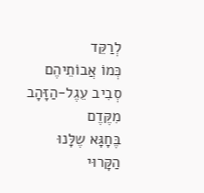לְרַקֵּד
כְּמוֹ אֲבוֹתֵיהֶם סְבִיב עֵגֶל-הַזָּהָב מִקֶּדֶם
בֶּחָגָּא שֶלָּנוּ הַקָּרוּי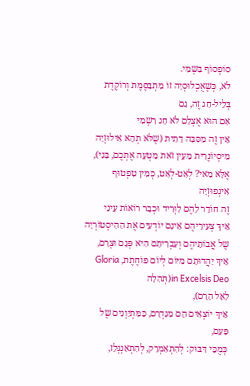סוֹפְסוֹף בִּשְמִי.
לֹא, כְּשֶאֻכְלוּסְיָה זוֹ מִתְבַּסֶּמֶת וְרוֹקֶדֶת
בְּלֵיל-חַג זֶה, גַם
אִם הוּא אֶצְלָם לֹא חַג רִשְמִי
אֵין זֶה מִסִּבָּה דָתִית (שֶלֹּא תְהֵא אִילוּזְיָה
מִיסְיוֹנֶרִית מֵעֵין זֹאת מַטְעָה אֶתְכֶם, בָּנַי),
אֶלָּא מַאי? לְאַט-לְאַט, כְּמִין טִפְטוּף
אִינְפוּזְיָה
זֶה חוֹדֵר לָהֶם לַוְּרִיד וּכְבָר רוֹאוֹת עֵינַי
אֵיךְ צְעִירֵיהֶם אֵינָם יוֹדְעִים אֶת הַהִיסְטוֹרְיָה
שֶל אֲבוֹתֵיהֶם וְעִבְרִיתָם הִיא פְּגָם וּצְרָם,
אֵיךְ יַהֲדוּתָם מִיּוֹם לְיוֹם פּוֹחֶתֶת, Gloria
in Excelsis Deo(תְּהִלָה
לָאֵל הָרָם),
אֵיךְ יוֹצְאִים הֵם מִגִּדְרָם, כַּמִּתְיַוְנִים שֶל
פַּעַם,
כְּמֻכֵּי דִּבּוּק: לְהִתְאַמְרֵק, לְהִתְאַנְגְּלֵז,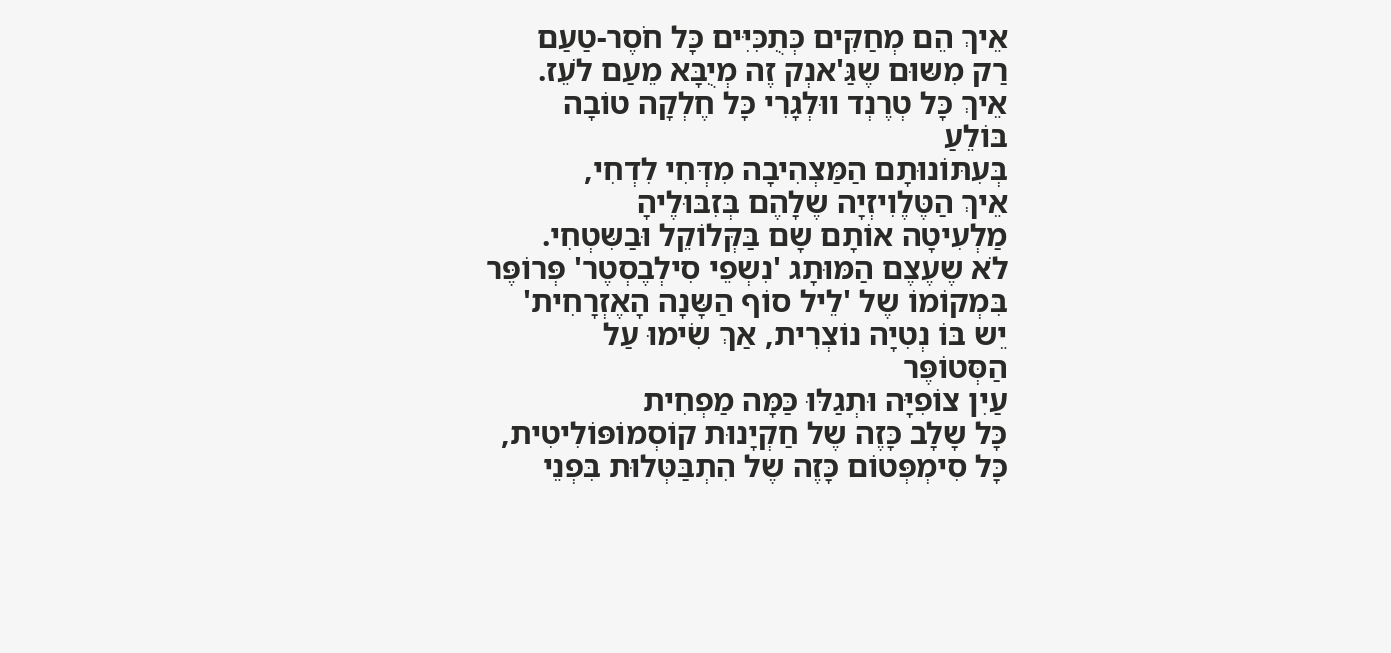אֵיךְ הֵם מְחַקִּים כְּתֻכִּיִּים כָּל חֹסֶר-טַעַם
רַק מִשּוּם שֶגַּ'אנְק זֶה מְיֻבָּא מֵעַם לֹעֵז.
אֵיךְ כָּל טְרֶנְד ווּלְגָרִי כָּל חֶלְקָה טוֹבָה
בּוֹלֵעַ
בְּעִתּוֹנוּתָם הַמַּצְהִיבָה מִדְּחִי לִדְחִי,
אֵיךְ הַטֶּלֶוִיזְיָה שֶלָהֶם בְּזִבּוּלֶיהָ
מַלְעִיטָה אוֹתָם שָם בַּקְּלוֹקֵל וּבַשִּטְחִי.
לֹא שֶעֶצֶם הַמּוּתָג 'נִשְפֵי סִילְבֶסְטֶר' פְּרוֹפֶּר
בִּמְקוֹמוֹ שֶל 'לֵיל סוֹף הַשָּנָה הָאֶזְרָחִית'
יֵש בּוֹ נְטִיָה נוֹצְרִית, אַךְ שִׂימוּ עַל
הַסְּטוֹפֶּר
עַיִן צוֹפִיָּה וּתְגַלּוּ כַּמָּה מַפְחִית
כָּל שָלָב כָּזֶה שֶל חַקְיָנוּת קוֹסְמוֹפּוֹלִיטִית,
כָּל סִימְפְּטוֹם כָּזֶה שֶל הִתְבַּטְּלוּת בִּפְנֵי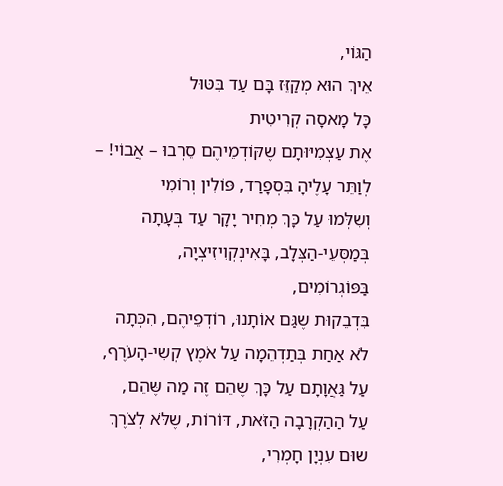הַגּוֹי,
אֵיךְ הוּא מְקַזֵּז בָּם עַד בִּטּוּל
כָּל מָאסָה קְרִיטִית
אֶת עַצְמִיּוּתָם שֶקּוֹדְמֵיהֶם סֵרְבוּ – אֲבוֹי! –
לְוַתֵּר עָלֶיהָ בִּסְפָרַד, פּוֹלִין וְרוֹמִי
וְשִלְּמוּ עַל כָּךְ מְחִיר יָקָר עַד בְּעָתָה
בְּמַסְּעֵי-הַצְּלָב, בָּאִינְקְוִיזִיצְיָה,
בַּפּוֹגְרוֹמִים,
בִּדְבֵקוּת שֶגַּם אוֹתָנוּ, רוֹדְפֵיהֶם, הִכְּתָה
לֹא אַחַת בְּתַדְהֵמָה עַל אֹמֶץ קְשִי-הָעֹרֶף,
עַל גַּאֲוָתָם עַל כָּךְ שֶהֵם זֶה מַה שֶּהֵם,
עַל הַהַקְרָבָה הַזֹּאת, דּוֹרוֹת, שֶלֹּא לְצֹרֶךְ
שוּם עִנְיָן חָמְרִי,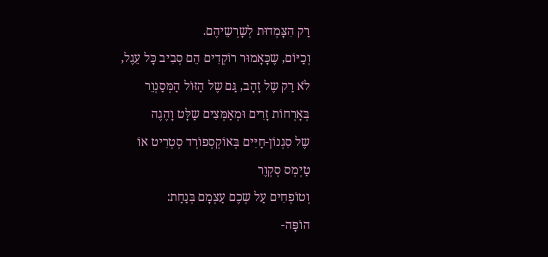רַק הִצָּמְדוּת לְשָרְשֵיהֶם.
וְכַיּוֹם, שֶכָּאָמוּר רוֹקְדִים הֵם סְבִיב כָּל עֵגֶל,
לֹא רַק שֶל זָהָב, גַּם שֶל הַזּוֹל הַמְּסַנְוֵר
בְּאָרְחוֹת זָרִים וּמְאַמְּצִים שַלָּט וָהֶגֶה
שֶל סִגְנוֹן-חַיִּים בְּאוֹקְסְפוֹרְד סְטְרִיט אוֹ
טַיְמְס סְקְוֶר
וְטוֹפְחִים עַל שְכֶם עַצְמָם בְּנַחַת:
הוֹפָּה-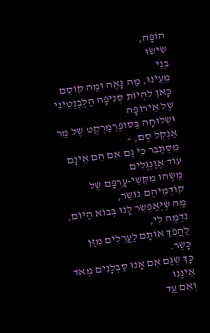הוֹפָּה,
שִׂישׂוּ
בְּנֵי
מֵעֵינוּ, מַה נָּאֶה וּמַה קּוֹסֵם
כָּאן לִהְיוֹת סְנִיפָהּ הַלֶּבַנְטִינִי שֶל אֵירוֹפָּה
וּשְלוּחָה בַּסּוּפֶּרְמַרְקֶט שֶל מַר אַנְקְל סֶם, –
מִסְתַּבֵּר כִּי גַם אִם הֵם אֵינָם עוֹד אֶוַנְגֶּלִים
מַשֶּהוּ מִקְּשִי-עָרְפָּם שֶל קוֹדְמֵיהֶם נוֹשֵר,
מַה שֶּיְּאַפְשֵר לָנוּ בְּבוֹא הַיּוֹם, נִדְמֶה לִי,
לַהֲפֹךְ אוֹתָם לַעֲרֵלִים מִזַּן כָּשֵר.
כָּךְ שֶגַּם אִם אָנוּ סַבְלָנִים מְאֹד אֵינֶנּוּ
וְאִם עַד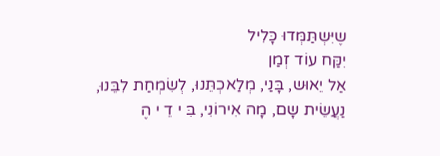שֶיִּשְתַּמְּדוּ כָּלִיל
יִקַּח עוֹד זְמַן
אַל יֵאוּש, בָּנַי, מְלַאכְתֵּנוּ, לְשִׂמְחַת לִבֵּנוּ,
נַעֲשֵׂית שָם, מָה אִירוֹנִי, בִּ י דֵ י הֶ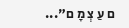ם עַ צְ מָ ם"...